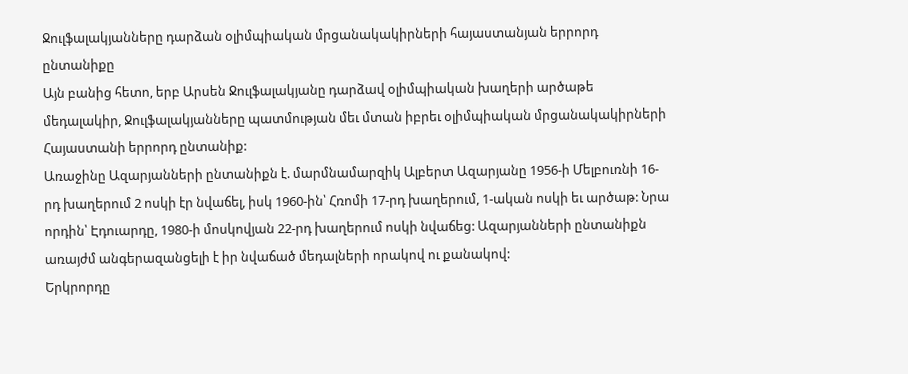Ջուլֆալակյանները դարձան օլիմպիական մրցանակակիրների հայաստանյան երրորդ ընտանիքը
Այն բանից հետո, երբ Արսեն Ջուլֆալակյանը դարձավ օլիմպիական խաղերի արծաթե մեդալակիր, Ջուլֆալակյանները պատմության մեւ մտան իբրեւ օլիմպիական մրցանակակիրների Հայաստանի երրորդ ընտանիք:
Առաջինը Ազարյանների ընտանիքն է. մարմնամարզիկ Ալբերտ Ազարյանը 1956-ի Մելբուռնի 16-րդ խաղերում 2 ոսկի էր նվաճել, իսկ 1960-ին՝ Հռոմի 17-րդ խաղերում, 1-ական ոսկի եւ արծաթ: Նրա որդին՝ Էդուարդը, 1980-ի մոսկովյան 22-րդ խաղերում ոսկի նվաճեց: Ազարյանների ընտանիքն առայժմ անգերազանցելի է իր նվաճած մեդալների որակով ու քանակով:
Երկրորդը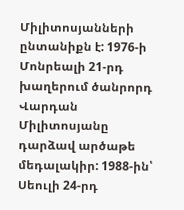Միլիտոսյանների ընտանիքն է: 1976-ի Մոնրեալի 21-րդ խաղերում ծանրորդ Վարդան Միլիտոսյանը դարձավ արծաթե մեդալակիր: 1988-ին՝ Սեուլի 24-րդ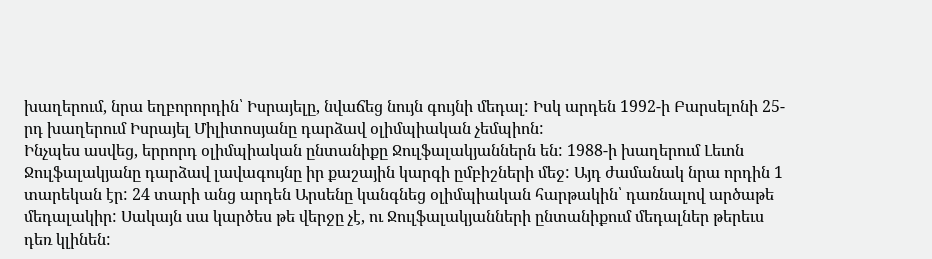խաղերում, նրա եղբորորդին՝ Իսրայելը, նվաճեց նույն գույնի մեդալ: Իսկ արդեն 1992-ի Բարսելոնի 25-րդ խաղերում Իսրայել Միլիտոսյանը դարձավ օլիմպիական չեմպիոն:
Ինչպես ասվեց, երրորդ օլիմպիական ընտանիքը Ջուլֆալակյաններն են: 1988-ի խաղերում Լեւոն Ջուլֆալակյանը դարձավ լավագույնը իր քաշային կարգի ըմբիշների մեջ: Այդ ժամանակ նրա որդին 1 տարեկան էր: 24 տարի անց արդեն Արսենը կանգնեց օլիմպիական հարթակին՝ դառնալով արծաթե մեդալակիր: Սակայն սա կարծես թե վերջը չէ, ու Ջուլֆալակյանների ընտանիքում մեդալներ թերեւս դեռ կլինեն: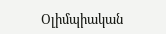Օլիմպիական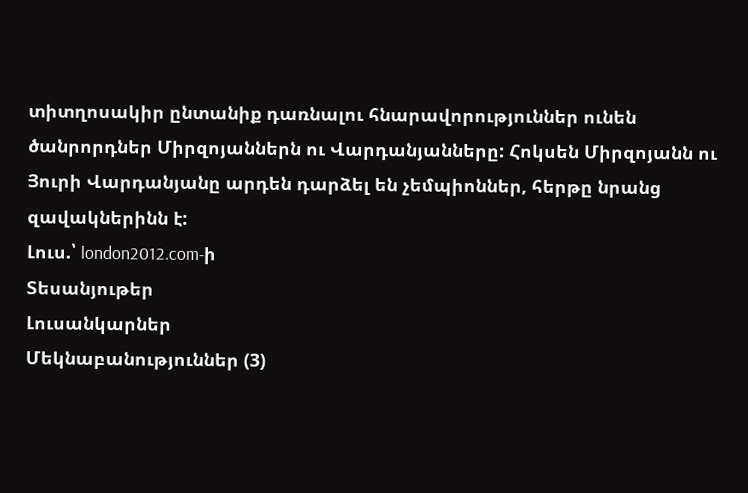տիտղոսակիր ընտանիք դառնալու հնարավորություններ ունեն ծանրորդներ Միրզոյաններն ու Վարդանյանները: Հոկսեն Միրզոյանն ու Յուրի Վարդանյանը արդեն դարձել են չեմպիոններ, հերթը նրանց զավակներինն է:
Լուս.՝ london2012.com-ի
Տեսանյութեր
Լուսանկարներ
Մեկնաբանություններ (3)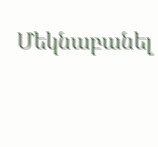Մեկնաբանել